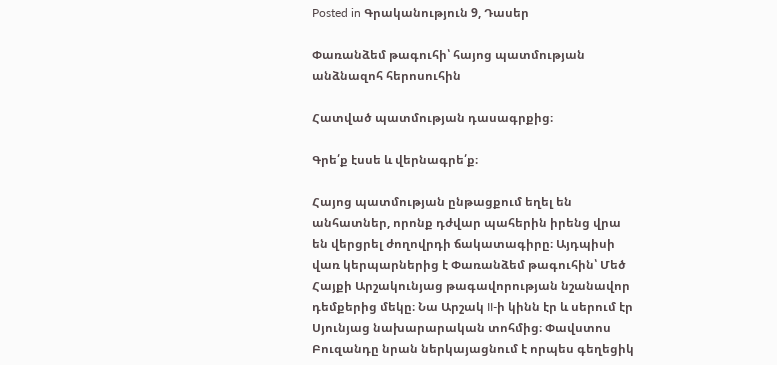Posted in Գրականություն 9, Դասեր

Փառանձեմ թագուհի՝ հայոց պատմության անձնազոհ հերոսուհին

Հատված պատմության դասագրքից։

Գրե՛ք էսսե և վերնագրե՛ք։

Հայոց պատմության ընթացքում եղել են անհատներ, որոնք դժվար պահերին իրենց վրա են վերցրել ժողովրդի ճակատագիրը։ Այդպիսի վառ կերպարներից է Փառանձեմ թագուհին՝ Մեծ Հայքի Արշակունյաց թագավորության նշանավոր դեմքերից մեկը։ Նա Արշակ II-ի կինն էր և սերում էր Սյունյաց նախարարական տոհմից։ Փավստոս Բուզանդը նրան ներկայացնում է որպես գեղեցիկ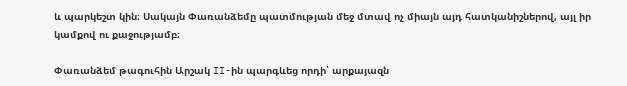և պարկեշտ կին։ Սակայն Փառանձեմը պատմության մեջ մտավ ոչ միայն այդ հատկանիշներով, այլ իր կամքով ու քաջությամբ։

Փառանձեմ թագուհին Արշակ II-ին պարգևեց որդի՝ արքայազն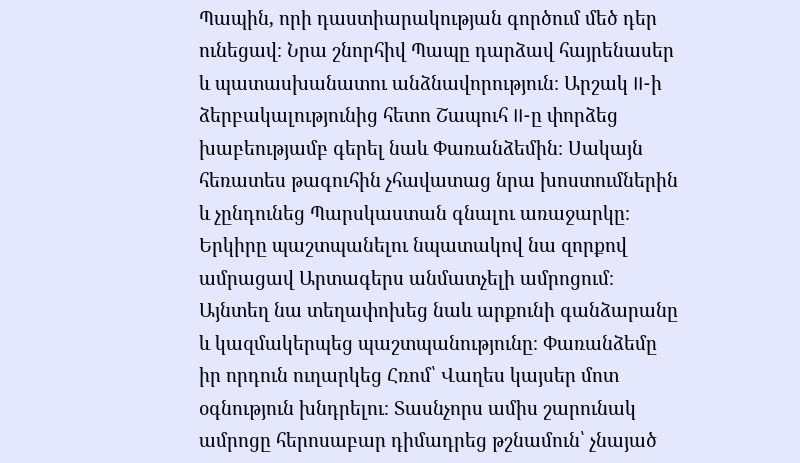Պապին, որի դաստիարակության գործում մեծ դեր ունեցավ։ Նրա շնորհիվ Պապը դարձավ հայրենասեր և պատասխանատու անձնավորություն։ Արշակ II-ի ձերբակալությունից հետո Շապուհ II-ը փորձեց խաբեությամբ գերել նաև Փառանձեմին։ Սակայն հեռատես թագուհին չհավատաց նրա խոստումներին և չընդունեց Պարսկաստան գնալու առաջարկը։ Երկիրը պաշտպանելու նպատակով նա զորքով ամրացավ Արտագերս անմատչելի ամրոցում։ Այնտեղ նա տեղափոխեց նաև արքունի գանձարանը և կազմակերպեց պաշտպանությունը։ Փառանձեմը իր որդուն ուղարկեց Հռոմ՝ Վաղես կայսեր մոտ օգնություն խնդրելու։ Տասնչորս ամիս շարունակ ամրոցը հերոսաբար դիմադրեց թշնամուն՝ չնայած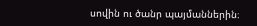սովին ու ծանր պայմաններին։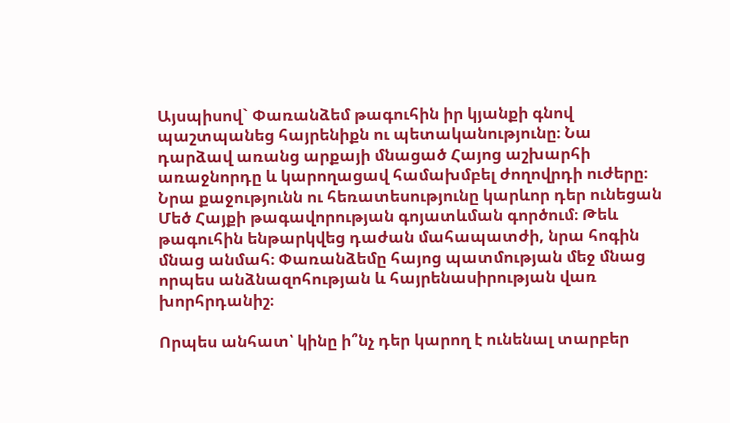Այսպիսով` Փառանձեմ թագուհին իր կյանքի գնով պաշտպանեց հայրենիքն ու պետականությունը։ Նա դարձավ առանց արքայի մնացած Հայոց աշխարհի առաջնորդը և կարողացավ համախմբել ժողովրդի ուժերը։ Նրա քաջությունն ու հեռատեսությունը կարևոր դեր ունեցան Մեծ Հայքի թագավորության գոյատևման գործում։ Թեև թագուհին ենթարկվեց դաժան մահապատժի, նրա հոգին մնաց անմահ։ Փառանձեմը հայոց պատմության մեջ մնաց որպես անձնազոհության և հայրենասիրության վառ խորհրդանիշ։

Որպես անհատ՝ կինը ի՞նչ դեր կարող է ունենալ տարբեր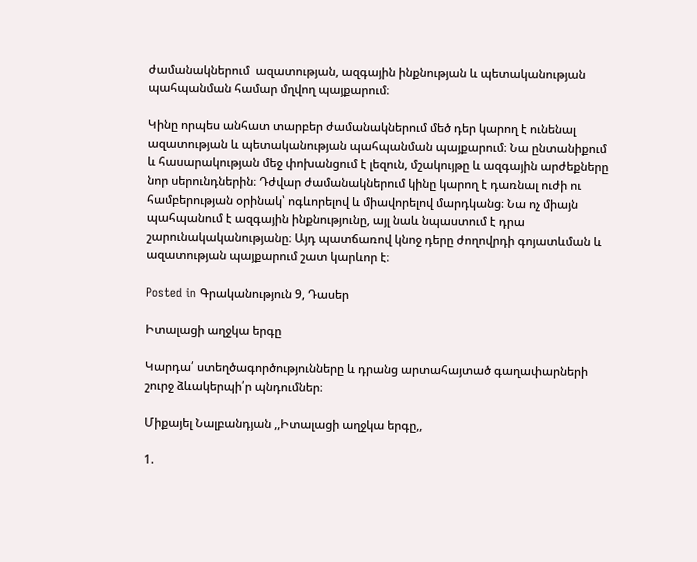ժամանակներում  ազատության, ազգային ինքնության և պետականության պահպանման համար մղվող պայքարում։

Կինը որպես անհատ տարբեր ժամանակներում մեծ դեր կարող է ունենալ ազատության և պետականության պահպանման պայքարում։ Նա ընտանիքում և հասարակության մեջ փոխանցում է լեզուն, մշակույթը և ազգային արժեքները նոր սերունդներին։ Դժվար ժամանակներում կինը կարող է դառնալ ուժի ու համբերության օրինակ՝ ոգևորելով և միավորելով մարդկանց։ Նա ոչ միայն պահպանում է ազգային ինքնությունը, այլ նաև նպաստում է դրա շարունակականությանը։ Այդ պատճառով կնոջ դերը ժողովրդի գոյատևման և ազատության պայքարում շատ կարևոր է։

Posted in Գրականություն 9, Դասեր

Իտալացի աղջկա երգը

Կարդա՛ ստեղծագործությունները և դրանց արտահայտած գաղափարների շուրջ ձևակերպի՛ր պնդումներ։

Միքայել Նալբանդյան ,,Իտալացի աղջկա երգը,,

1.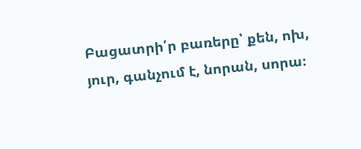Բացատրի՛ր բառերը՝ քեն, ոխ, յուր, գանչում է, նորան, սորա։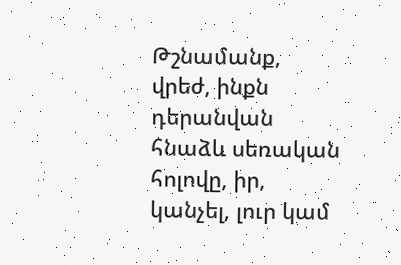Թշնամանք, վրեժ, ինքն դերանվան հնաձև սեռական հոլովը, իր, կանչել, լուր կամ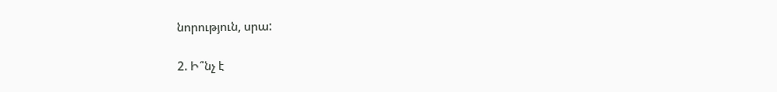նորություն, սրա:

2. Ի՞նչ է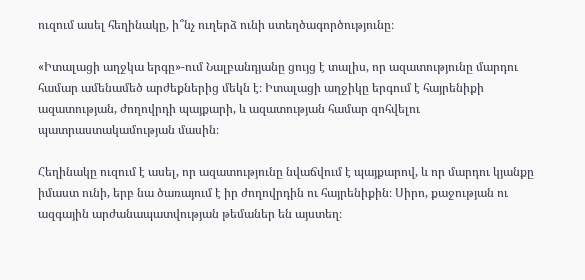ուզում ասել հեղինակը, ի՞նչ ուղերձ ունի ստեղծագործությունը։

«Իտալացի աղջկա երգը»‐ում Նալբանդյանը ցույց է տալիս, որ ազատությունը մարդու համար ամենամեծ արժեքներից մեկն է։ Իտալացի աղջիկը երգում է հայրենիքի ազատության, ժողովրդի պայքարի, և ազատության համար զոհվելու պատրաստակամության մասին։

Հեղինակը ուզում է ասել, որ ազատությունը նվաճվում է պայքարով, և որ մարդու կյանքը իմաստ ունի, երբ նա ծառայում է իր ժողովրդին ու հայրենիքին։ Սիրո, քաջության ու ազգային արժանապատվության թեմաներ են այստեղ։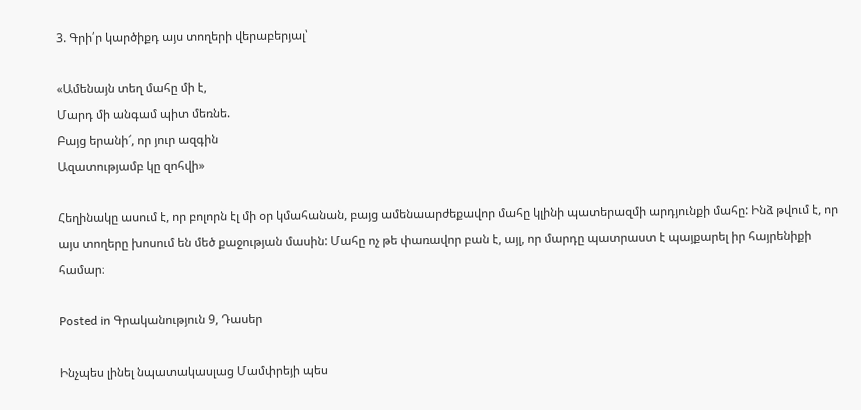3. Գրի՛ր կարծիքդ այս տողերի վերաբերյալ՝

«Ամենայն տեղ մահը մի է,
Մարդ մի անգամ պիտ մեռնե.
Բայց երանի՜, որ յուր ազգին
Ազատությամբ կը զոհվի»

Հեղինակը ասում է, որ բոլորն էլ մի օր կմահանան, բայց ամենաարժեքավոր մահը կլինի պատերազմի արդյունքի մահը: Ինձ թվում է, որ այս տողերը խոսում են մեծ քաջության մասին: Մահը ոչ թե փառավոր բան է, այլ, որ մարդը պատրաստ է պայքարել իր հայրենիքի համար։

Posted in Գրականություն 9, Դասեր

Ինչպես լինել նպատակասլաց Մամփրեյի պես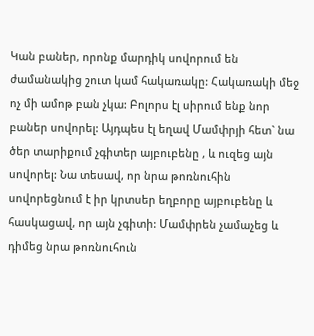Կան բաներ, որոնք մարդիկ սովորում են ժամանակից շուտ կամ հակառակը: Հակառակի մեջ ոչ մի ամոթ բան չկա: Բոլորս էլ սիրում ենք նոր բաներ սովորել: Այդպես էլ եղավ Մամփրյի հետ` նա ծեր տարիքում չգիտեր այբուբենը , և ուզեց այն սովորել: Նա տեսավ, որ նրա թոռնուհին սովորեցնում է իր կրտսեր եղբորը այբուբենը և հասկացավ, որ այն չգիտի: Մամփրեն չամաչեց և դիմեց նրա թոռնուհուն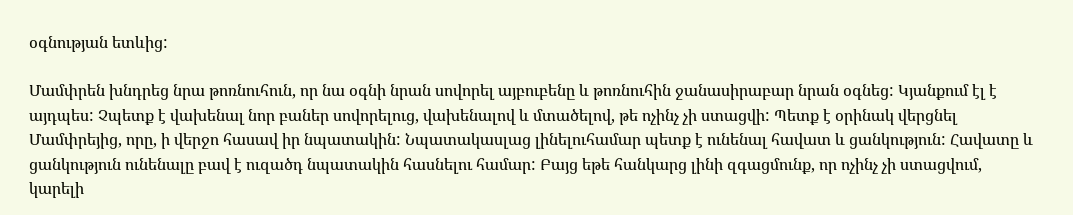օգնության ետևից:

Մամփրեն խնդրեց նրա թոռնուհուն, որ նա օգնի նրան սովորել այբուբենը և թոռնուհին ջանասիրաբար նրան օգնեց: Կյանքում էլ է այդպես: Չպետք է վախենալ նոր բաներ սովորելուց, վախենալով և մտածելով, թե ոչինչ չի ստացվի: Պետք է օրինակ վերցնել Մամփրեյից, որը, ի վերջո հասավ իր նպատակին: Նպատակասլաց լինելուհամար պետք է ունենալ հավատ և ցանկություն: Հավատը և ցանկություն ունենալը բավ է ուզածդ նպատակին հասնելու համար: Բայց եթե հանկարց լինի զգացմունք, որ ոչինչ չի ստացվում, կարելի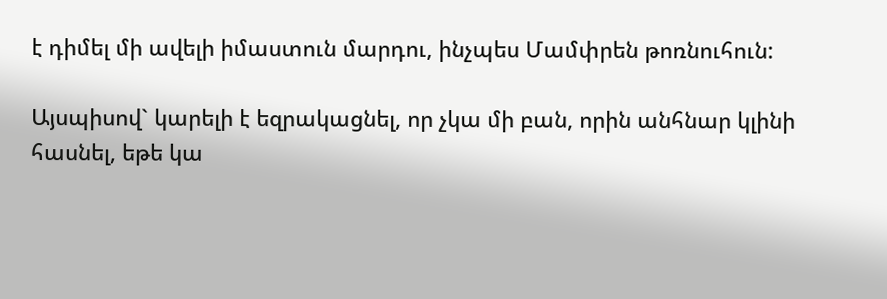է դիմել մի ավելի իմաստուն մարդու, ինչպես Մամփրեն թոռնուհուն:

Այսպիսով` կարելի է եզրակացնել, որ չկա մի բան, որին անհնար կլինի հասնել, եթե կա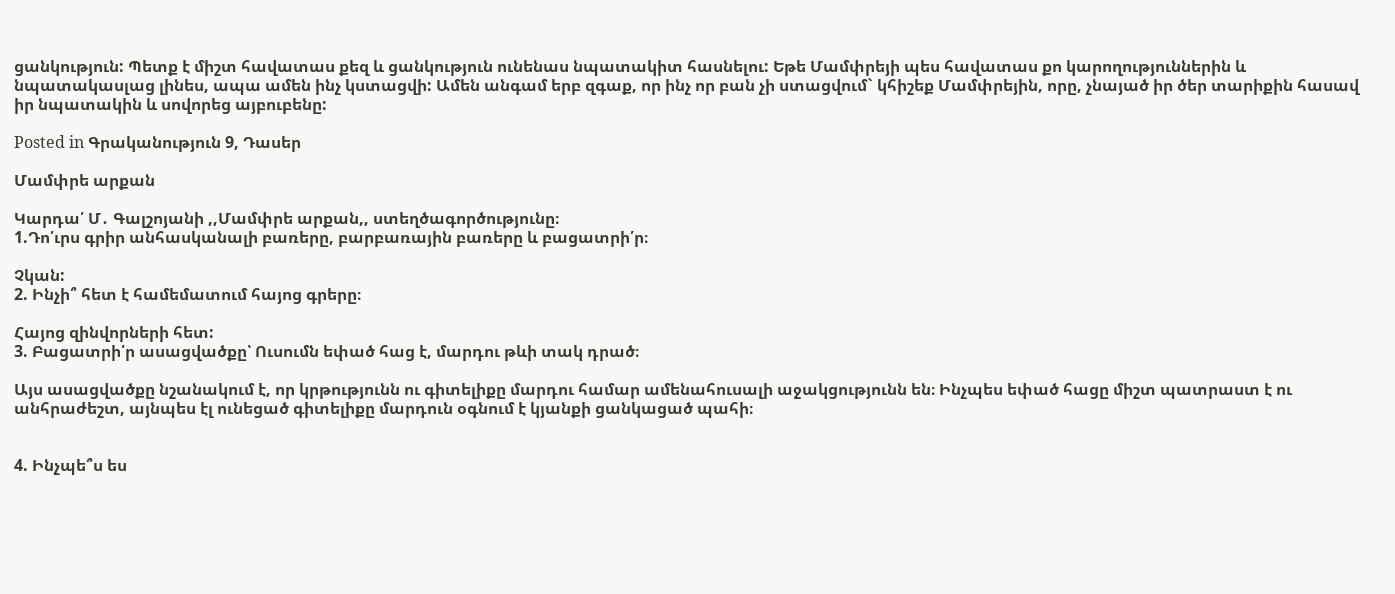ցանկություն: Պետք է միշտ հավատաս քեզ և ցանկություն ունենաս նպատակիտ հասնելու: Եթե Մամփրեյի պես հավատաս քո կարողություններին և նպատակասլաց լինես, ապա ամեն ինչ կստացվի: Ամեն անգամ երբ զգաք, որ ինչ որ բան չի ստացվում` կհիշեք Մամփրեյին, որը, չնայած իր ծեր տարիքին հասավ իր նպատակին և սովորեց այբուբենը:

Posted in Գրականություն 9, Դասեր

Մամփրե արքան

Կարդա՛ Մ․ Գալշոյանի ,,Մամփրե արքան,, ստեղծագործությունը։
1.Դո՛ւրս գրիր անհասկանալի բառերը, բարբառային բառերը և բացատրի՛ր։

Չկան:
2. Ինչի՞ հետ է համեմատում հայոց գրերը։

Հայոց զինվորների հետ:
3. Բացատրի՛ր ասացվածքը՝ Ուսումն եփած հաց է, մարդու թևի տակ դրած։

Այս ասացվածքը նշանակում է, որ կրթությունն ու գիտելիքը մարդու համար ամենահուսալի աջակցությունն են։ Ինչպես եփած հացը միշտ պատրաստ է ու անհրաժեշտ, այնպես էլ ունեցած գիտելիքը մարդուն օգնում է կյանքի ցանկացած պահի։


4. Ինչպե՞ս ես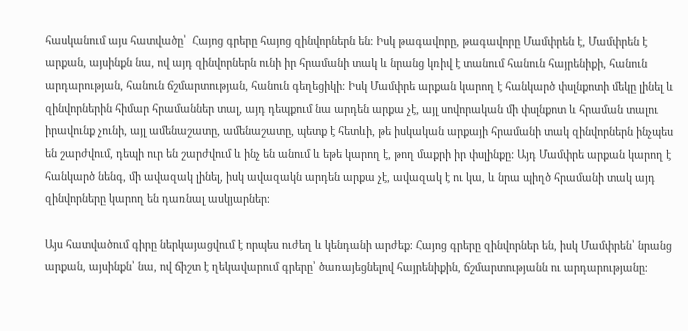հասկանում այս հատվածը՝  Հայոց գրերը հայոց զինվորներն են։ Իսկ թագավորը, թագավորը Մամփրեն է, Մամփրեն է արքան, այսինքն նա, ով այդ զինվորներն ունի իր հրամանի տակ և նրանց կռիվ է տանում հանուն հայրենիքի, հանուն արդարության, հանուն ճշմարտության, հանուն գեղեցիկի։ Իսկ Մամփրե արքան կարող է հանկարծ փսլնքոտի մեկը լինել և զինվորներին հիմար հրամաններ տալ, այդ դեպքում նա արդեն արքա չէ, այլ սովորական մի փսլնքոտ և հրաման տալու իրավունք չունի, այլ ամենաշատը, ամենաշատը, պետք է հետևի, թե իսկական արքայի հրամանի տակ զինվորներն ինչպես են շարժվում, դեպի ուր են շարժվում և ինչ են անում և եթե կարող է, թող մաքրի իր փսլինքը: Այդ Մամփրե արքան կարող է հանկարծ նենգ, մի ավազակ լինել, իսկ ավազակն արդեն արքա չէ, ավազակ է ու կա, և նրա պիղծ հրամանի տակ այդ զինվորները կարող են դառնալ ասկյարներ։

Այս հատվածում գիրը ներկայացվում է որպես ուժեղ և կենդանի արժեք։ Հայոց գրերը զինվորներ են, իսկ Մամփրեն՝ նրանց արքան, այսինքն՝ նա, ով ճիշտ է ղեկավարում գրերը՝ ծառայեցնելով հայրենիքին, ճշմարտությանն ու արդարությանը։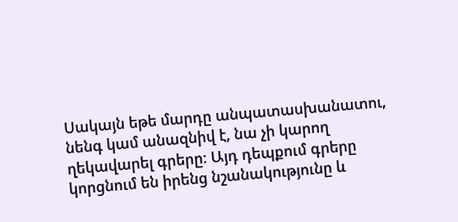Սակայն եթե մարդը անպատասխանատու, նենգ կամ անազնիվ է, նա չի կարող ղեկավարել գրերը։ Այդ դեպքում գրերը կորցնում են իրենց նշանակությունը և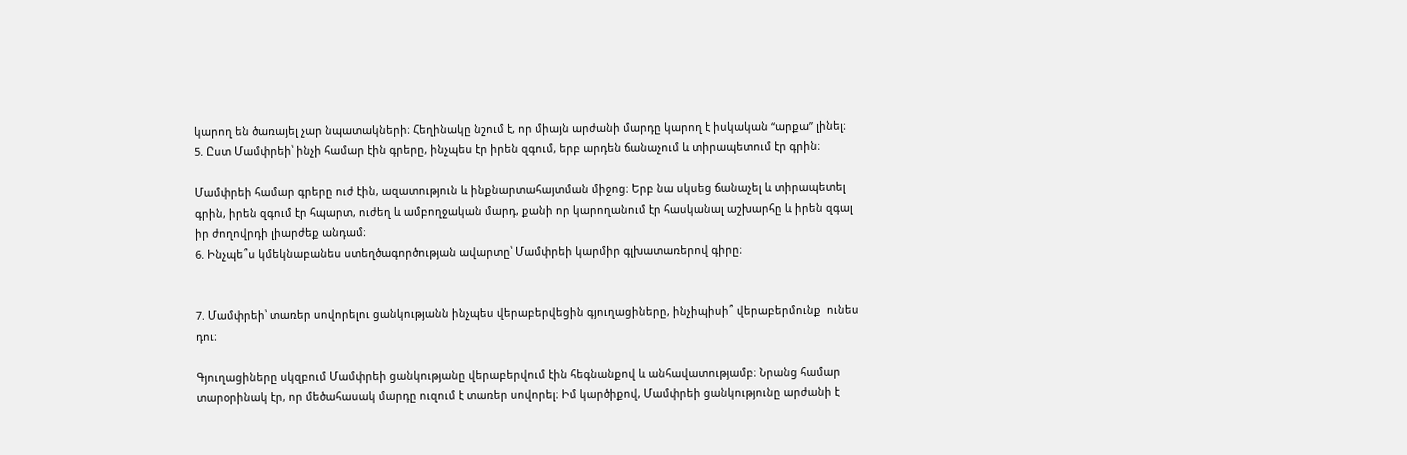կարող են ծառայել չար նպատակների։ Հեղինակը նշում է, որ միայն արժանի մարդը կարող է իսկական “արքա” լինել։
5. Ըստ Մամփրեի՝ ինչի համար էին գրերը, ինչպես էր իրեն զգում, երբ արդեն ճանաչում և տիրապետում էր գրին։

Մամփրեի համար գրերը ուժ էին, ազատություն և ինքնարտահայտման միջոց։ Երբ նա սկսեց ճանաչել և տիրապետել գրին, իրեն զգում էր հպարտ, ուժեղ և ամբողջական մարդ, քանի որ կարողանում էր հասկանալ աշխարհը և իրեն զգալ իր ժողովրդի լիարժեք անդամ։
6. Ինչպե՞ս կմեկնաբանես ստեղծագործության ավարտը՝ Մամփրեի կարմիր գլխատառերով գիրը։


7. Մամփրեի՝ տառեր սովորելու ցանկությանն ինչպես վերաբերվեցին գյուղացիները, ինչիպիսի՞ վերաբերմունք  ունես դու։

Գյուղացիները սկզբում Մամփրեի ցանկությանը վերաբերվում էին հեգնանքով և անհավատությամբ։ Նրանց համար տարօրինակ էր, որ մեծահասակ մարդը ուզում է տառեր սովորել։ Իմ կարծիքով, Մամփրեի ցանկությունը արժանի է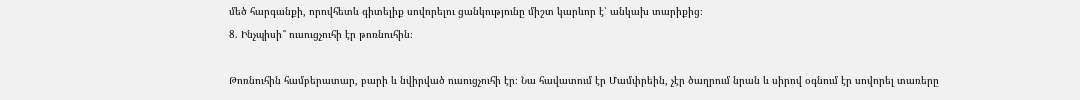մեծ հարգանքի, որովհետև գիտելիք սովորելու ցանկությունը միշտ կարևոր է՝ անկախ տարիքից։
8. Ինչպիսի՞ ուսուցչուհի էր թոռնուհին։

Թոռնուհին համբերատար, բարի և նվիրված ուսուցչուհի էր։ Նա հավատում էր Մամփրեին, չէր ծաղրում նրան և սիրով օգնում էր սովորել տառերը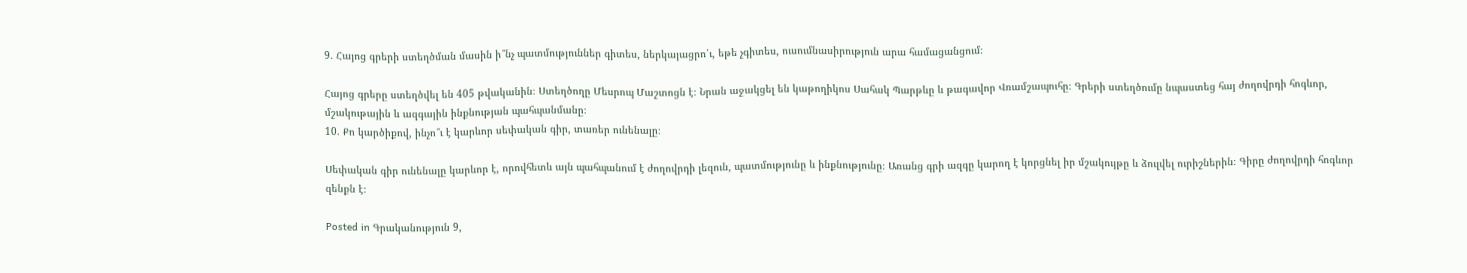9. Հայոց գրերի ստեղծման մասին ի՞նչ պատմություններ գիտես, ներկայացրո՛ւ, եթե չգիտես, ուսումնասիրություն արա համացանցում։

Հայոց գրերը ստեղծվել են 405 թվականին։ Ստեղծողը Մեսրոպ Մաշտոցն է։ Նրան աջակցել են կաթողիկոս Սահակ Պարթևը և թագավոր Վռամշապուհը։ Գրերի ստեղծումը նպաստեց հայ ժողովրդի հոգևոր, մշակութային և ազգային ինքնության պահպանմանը։
10. Քո կարծիքով, ինչո՞ւ է կարևոր սեփական գիր, տառեր ունենալը։

Սեփական գիր ունենալը կարևոր է, որովհետև այն պահպանում է ժողովրդի լեզուն, պատմությունը և ինքնությունը։ Առանց գրի ազգը կարող է կորցնել իր մշակույթը և ձուլվել ուրիշներին։ Գիրը ժողովրդի հոգևոր զենքն է։

Posted in Գրականություն 9,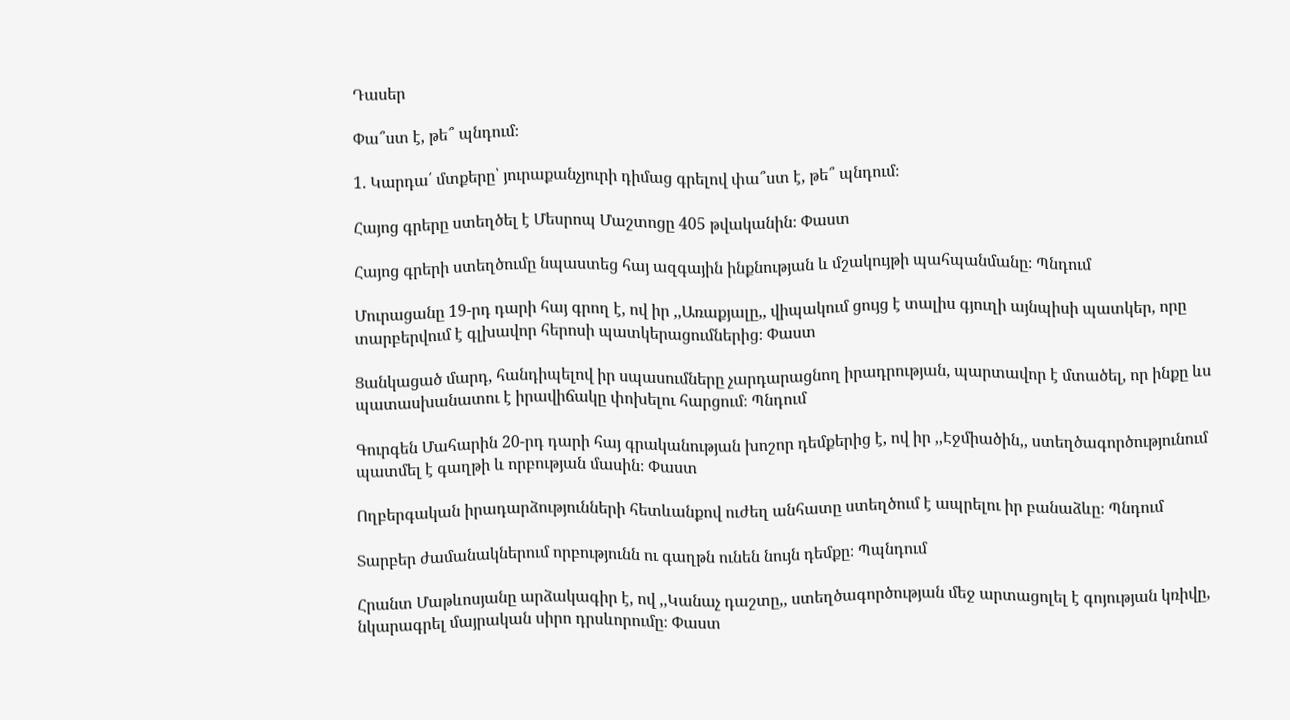Դասեր

Փա՞ստ է, թե՞ պնդում։

1. Կարդա՛ մտքերը՝ յուրաքանչյուրի դիմաց գրելով փա՞ստ է, թե՞ պնդում։

Հայոց գրերը ստեղծել է Մեսրոպ Մաշտոցը 405 թվականին։ Փաստ

Հայոց գրերի ստեղծումը նպաստեց հայ ազգային ինքնության և մշակույթի պահպանմանը։ Պնդում

Մուրացանը 19-րդ դարի հայ գրող է, ով իր ,,Առաքյալը,, վիպակում ցույց է տալիս գյուղի այնպիսի պատկեր, որը տարբերվում է գլխավոր հերոսի պատկերացումներից։ Փաստ

Ցանկացած մարդ, հանդիպելով իր սպասումները չարդարացնող իրադրության, պարտավոր է մտածել, որ ինքը ևս պատասխանատու է իրավիճակը փոխելու հարցում։ Պնդում

Գուրգեն Մահարին 20-րդ դարի հայ գրականության խոշոր դեմքերից է, ով իր ,,Էջմիածին,, ստեղծագործությունում պատմել է գաղթի և որբության մասին։ Փաստ

Ողբերգական իրադարձությունների հետևանքով ուժեղ անհատը ստեղծում է ապրելու իր բանաձևը։ Պնդում

Տարբեր ժամանակներում որբությունն ու գաղթն ունեն նույն դեմքը։ Պպնդում

Հրանտ Մաթևոսյանը արձակագիր է, ով ,,Կանաչ դաշտը,, ստեղծագործության մեջ արտացոլել է գոյության կռիվը, նկարագրել մայրական սիրո դրսևորումը։ Փաստ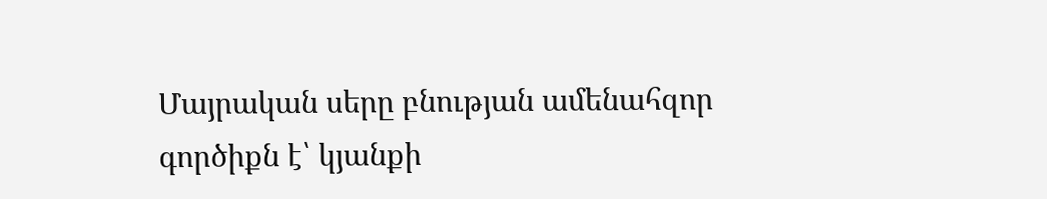Մայրական սերը բնության ամենահզոր գործիքն է՝ կյանքի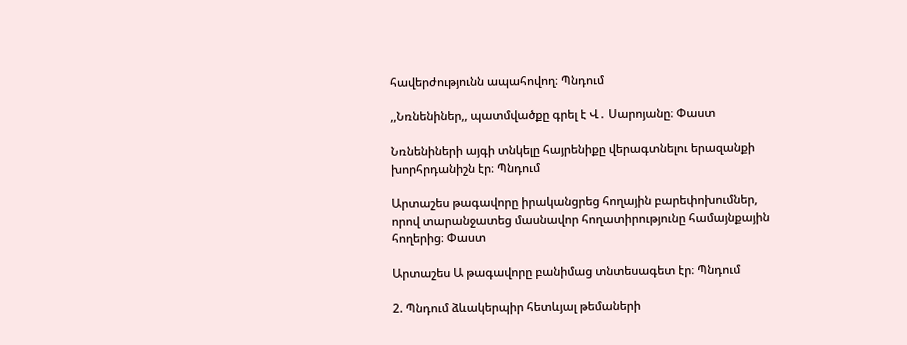հավերժությունն ապահովող։ Պնդում

,,Նռնենիներ,, պատմվածքը գրել է Վ․ Սարոյանը։ Փաստ

Նռնենիների այգի տնկելը հայրենիքը վերագտնելու երազանքի խորհրդանիշն էր։ Պնդում

Արտաշես թագավորը իրականցրեց հողային բարեփոխումներ, որով տարանջատեց մասնավոր հողատիրությունը համայնքային հողերից։ Փաստ

Արտաշես Ա թագավորը բանիմաց տնտեսագետ էր։ Պնդում

2. Պնդում ձևակերպիր հետևյալ թեմաների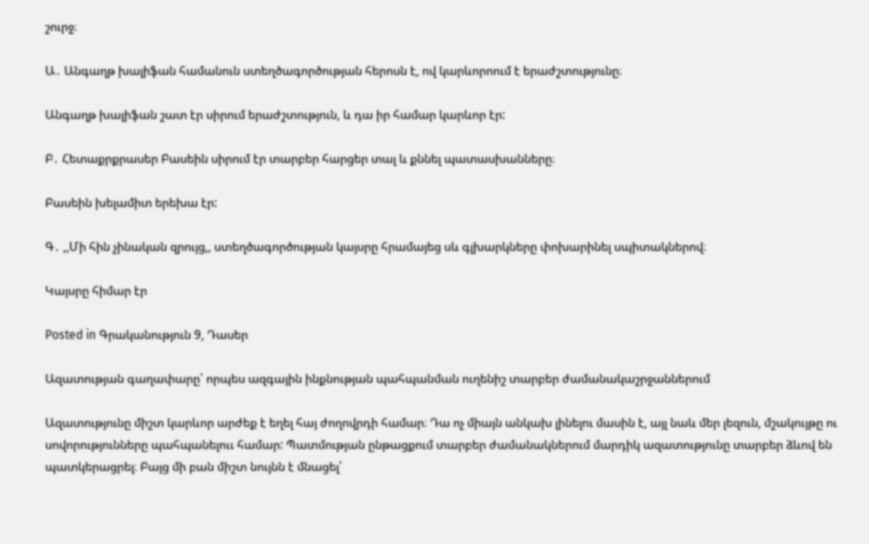շուրջ։

Ա․ Անգաղթ խալիֆան համանուն ստեղծագործության հերոսն է, ով կարևորոում է երաժշտությունը։

Անգաղթ խալիֆան շատ էր սիրում երաժշտություն, և դա իր համար կարևոր էր:

Բ․ Հետաքրքրասեր Բասեին սիրում էր տարբեր հարցեր տալ և քննել պատասխանները։

Բասեին խելամիտ երեխա էր:

Գ․ ,,Մի հին չինական զրույց,, ստեղծագործության կայսրը հրամայեց սև գլխարկները փոխարինել սպիտակներով։

Կայսրը հիմար էր

Posted in Գրականություն 9, Դասեր

Ազատության գաղափարը՝ որպես ազգային ինքնության պահպանման ուղենիշ տարբեր ժամանակաշրջաններում

Ազատությունը միշտ կարևոր արժեք է եղել հայ ժողովրդի համար։ Դա ոչ միայն անկախ լինելու մասին է, այլ նաև մեր լեզուն, մշակույթը ու սովորությունները պահպանելոււ համար: Պատմության ընթացքում տարբեր ժամանակներում մարդիկ ազատությունը տարբեր ձևով են պատկերացրել։ Բայց մի բան միշտ նույնն է մնացել՝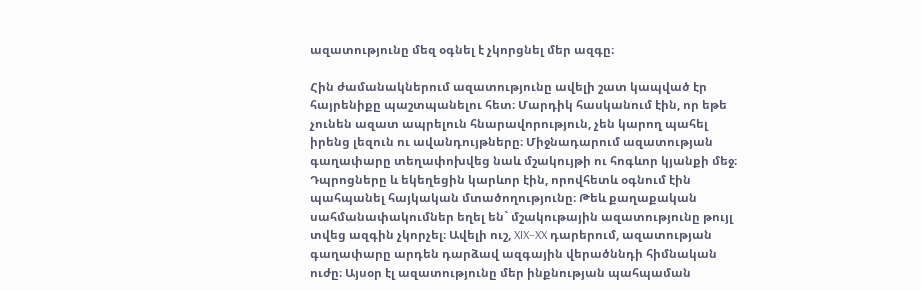ազատությունը մեզ օգնել է չկորցնել մեր ազգը։

Հին ժամանակներում ազատությունը ավելի շատ կապված էր հայրենիքը պաշտպանելու հետ։ Մարդիկ հասկանում էին, որ եթե չունեն ազատ ապրելուն հնարավորություն, չեն կարող պահել իրենց լեզուն ու ավանդույթները։ Միջնադարում ազատության գաղափարը տեղափոխվեց նաև մշակույթի ու հոգևոր կյանքի մեջ։ Դպրոցները և եկեղեցին կարևոր էին, որովհետև օգնում էին պահպանել հայկական մտածողությունը։ Թեև քաղաքական սահմանափակումներ եղել են` մշակութային ազատությունը թույլ տվեց ազգին չկորչել։ Ավելի ուշ, XIX–XX դարերում, ազատության գաղափարը արդեն դարձավ ազգային վերածննդի հիմնական ուժը։ Այսօր էլ ազատությունը մեր ինքնության պահպաման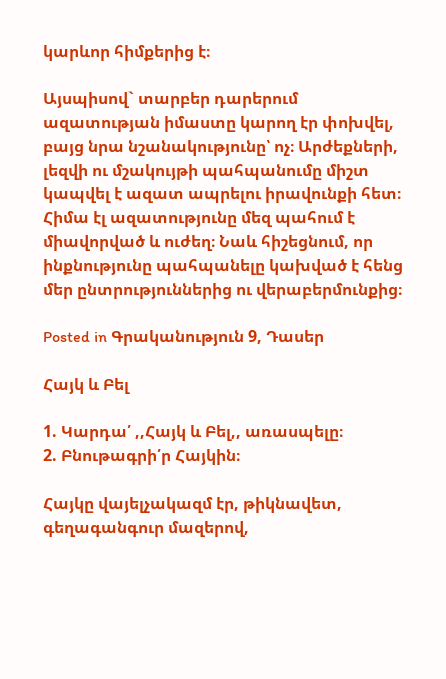կարևոր հիմքերից է։

Այսպիսով` տարբեր դարերում ազատության իմաստը կարող էր փոխվել, բայց նրա նշանակությունը՝ ոչ։ Արժեքների, լեզվի ու մշակույթի պահպանումը միշտ կապվել է ազատ ապրելու իրավունքի հետ։ Հիմա էլ ազատությունը մեզ պահում է միավորված և ուժեղ։ Նաև հիշեցնում, որ ինքնությունը պահպանելը կախված է հենց մեր ընտրություններից ու վերաբերմունքից։

Posted in Գրականություն 9, Դասեր

Հայկ և Բել

1. Կարդա՛ ,,Հայկ և Բել,, առասպելը։
2. Բնութագրի՛ր Հայկին։

Հայկը վայելչակազմ էր, թիկնավետ, գեղագանգուր մազերով,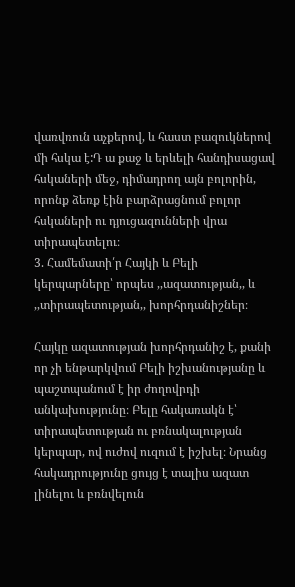վառվռուն աչքերով, և հաստ բազուկներով մի հսկա է:Դ ա քաջ և երևելի հանդիսացավ հսկաների մեջ, դիմադրող այն բոլորին, որոնք ձեռք էին բարձրացնում բոլոր հսկաների ու դյուցազունների վրա տիրապետելու։
3. Համեմատի՛ր Հայկի և Բելի կերպարները՝ որպես ,,ազատության,, և ,,տիրապետության,, խորհրդանիշներ։

Հայկը ազատության խորհրդանիշ է, քանի որ չի ենթարկվում Բելի իշխանությանը և պաշտպանում է իր ժողովրդի անկախությունը։ Բելը հակառակն է՝ տիրապետության ու բռնակալության կերպար, ով ուժով ուզում է իշխել։ Նրանց հակադրությունը ցույց է տալիս ազատ լինելու և բռնվելուն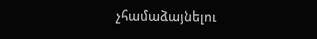չհամաձայնելու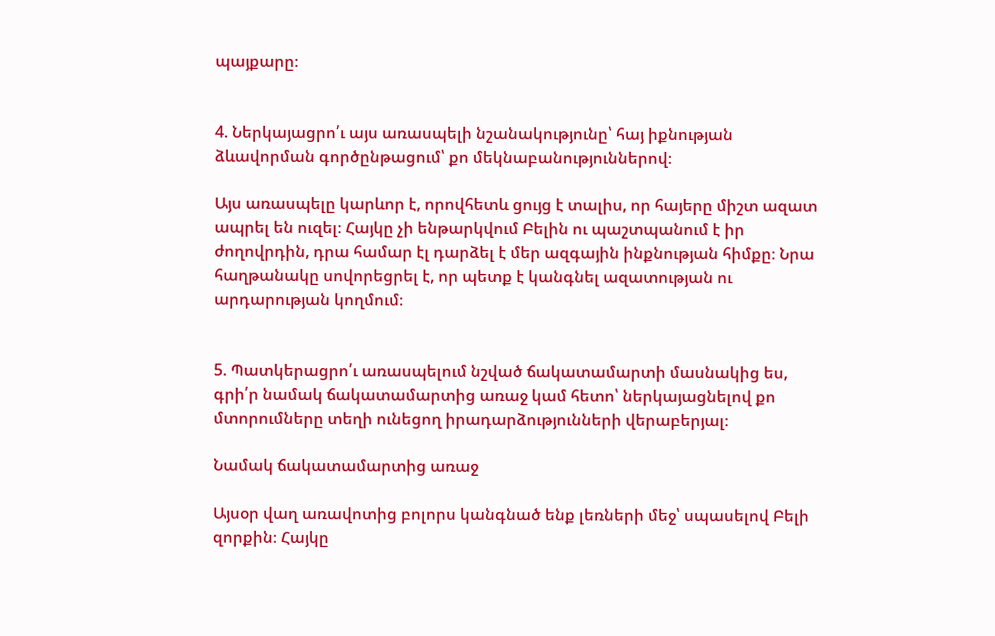պայքարը։


4. Ներկայացրո՛ւ այս առասպելի նշանակությունը՝ հայ իքնության ձևավորման գործընթացում՝ քո մեկնաբանություններով։

Այս առասպելը կարևոր է, որովհետև ցույց է տալիս, որ հայերը միշտ ազատ ապրել են ուզել։ Հայկը չի ենթարկվում Բելին ու պաշտպանում է իր ժողովրդին, դրա համար էլ դարձել է մեր ազգային ինքնության հիմքը։ Նրա հաղթանակը սովորեցրել է, որ պետք է կանգնել ազատության ու արդարության կողմում։


5. Պատկերացրո՛ւ առասպելում նշված ճակատամարտի մասնակից ես, գրի՛ր նամակ ճակատամարտից առաջ կամ հետո՝ ներկայացնելով քո մտորումները տեղի ունեցող իրադարձությունների վերաբերյալ։

Նամակ ճակատամարտից առաջ

Այսօր վաղ առավոտից բոլորս կանգնած ենք լեռների մեջ՝ սպասելով Բելի զորքին։ Հայկը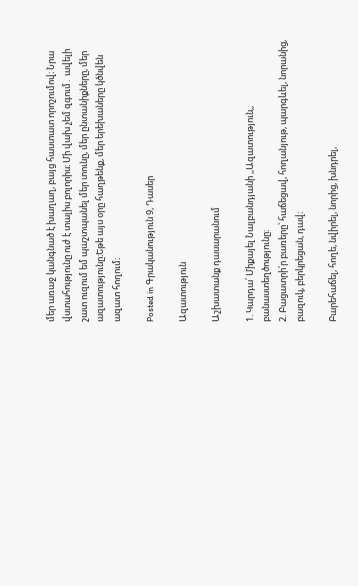մեր առաջ կանգնած է խաղաղ, բայց հաստատ որոշումով։ Նրա վստահությունը ուժ է տալիս բոլորիս։ Մի վախ չեմ զգում․ ավելի շատ ուզում եմ պաշտպանել մեր տունը, մեր ընտանիքները, մեր ազատությունը։Եթե այս օրը հաղթենք, մեր երեխաները կծնվեն ազատ հողում։

Posted in Գրականություն 9, Դասեր

Ազատություն

Աշխատանք դասարանում

1. Կարդա՛ Միքայել Նալբանդյանի ,,Ազատություն,, բանաստեղծությունը։
2. Բացատրի՛ր բառերը՝ հաճեցավ, հողանյութ, պարգևել, նորանից, բազուկ, բերկրեցան, դավ։

Բարեհաճել, հողե, նվիրել, նորից, խնդրել,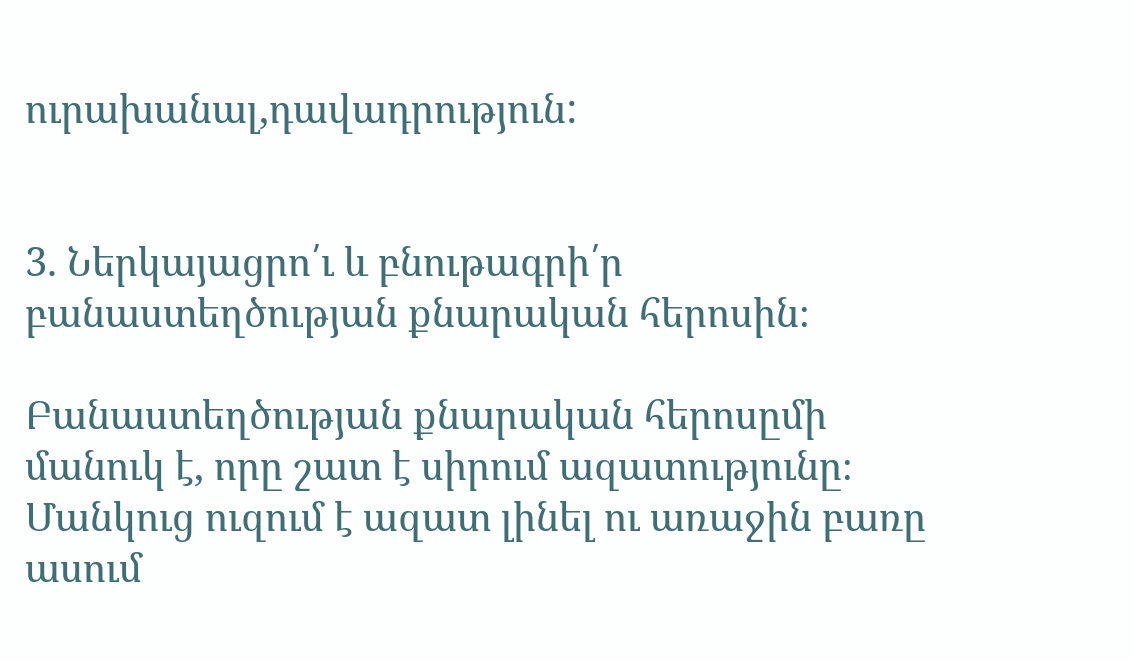ուրախանալ,դավադրություն:


3. Ներկայացրո՛ւ և բնութագրի՛ր բանաստեղծության քնարական հերոսին։

Բանաստեղծության քնարական հերոսըմի մանուկ է, որը շատ է սիրում ազատությունը։ Մանկուց ուզում է ազատ լինել ու առաջին բառը ասում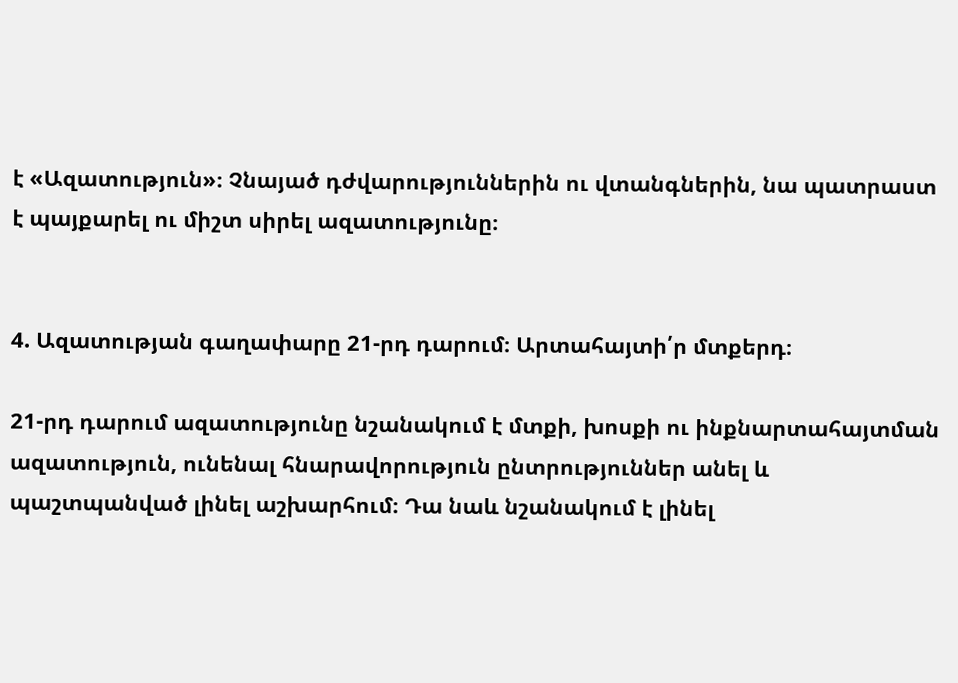է «Ազատություն»։ Չնայած դժվարություններին ու վտանգներին, նա պատրաստ է պայքարել ու միշտ սիրել ազատությունը։


4. Ազատության գաղափարը 21-րդ դարում։ Արտահայտի՛ր մտքերդ։

21-րդ դարում ազատությունը նշանակում է մտքի, խոսքի ու ինքնարտահայտման ազատություն, ունենալ հնարավորություն ընտրություններ անել և պաշտպանված լինել աշխարհում։ Դա նաև նշանակում է լինել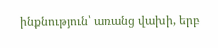ինքնություն՝ առանց վախի, երբ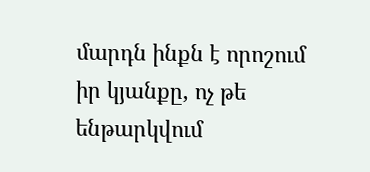մարդն ինքն է որոշում իր կյանքը, ոչ թե ենթարկվում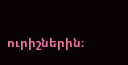ուրիշներին։